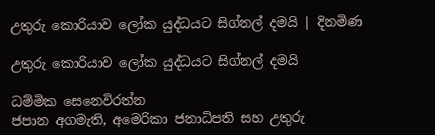උතුරු කොරියාව ලෝක යුද්ධයට සිග්නල් දමයි | දිනමිණ

උතුරු කොරියාව ලෝක යුද්ධයට සිග්නල් දමයි

ධම්මික සෙනෙවිරත්න
ජපාන අගමැති, අමෙරිකා ජනාධිපති සහ උතුරු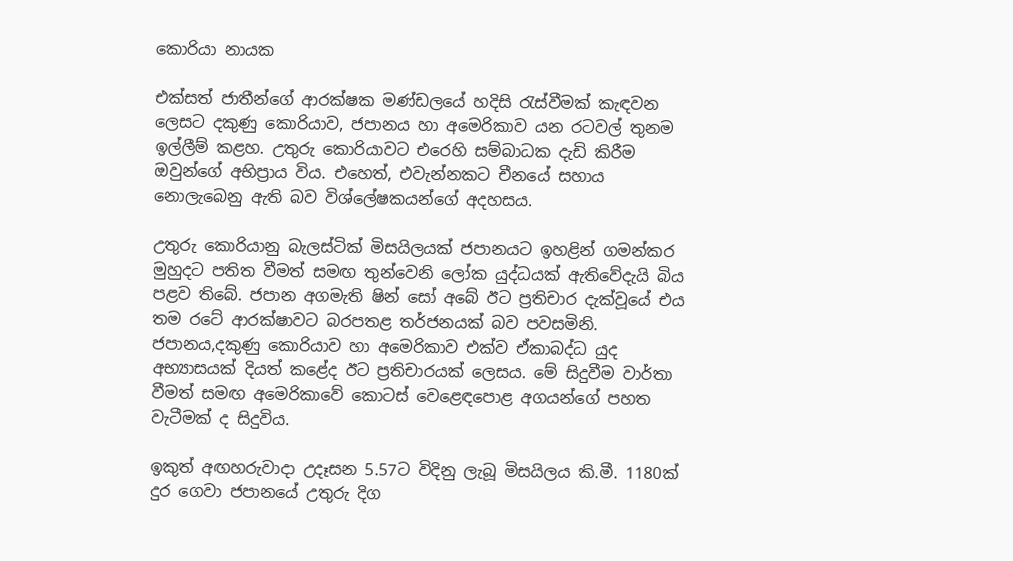කොරියා නායක

එක්සත් ජාතීන්ගේ ආරක්ෂක මණ්ඩලයේ හදිසි රැස්වීමක් කැඳවන ලෙසට දකුණු කොරියාව, ජපානය හා අමෙරිකාව යන රටවල් තුනම ඉල්ලීම් කළහ. උතුරු කොරියාවට එරෙහි සම්බාධක දැඩි කිරීම ඔවුන්ගේ අභිප්‍රාය විය. එහෙත්, එවැන්නකට චීනයේ සහාය නොලැබෙනු ඇති බව විශ්ලේෂකයන්ගේ අදහසය.

උතුරු කොරියානු බැලස්ටික් මිසයිලයක් ජපානයට ඉහළින් ගමන්කර මුහුදට පතිත වීමත් සමඟ තුන්වෙනි ලෝක යුද්ධයක් ඇතිවේදැයි බිය පළව තිබේ. ජපාන අගමැති ෂින් සෝ අබේ ඊට ප්‍රතිචාර දැක්වූයේ එය තම රටේ ආරක්ෂාවට බරපතළ තර්ජනයක් බව පවසමිනි. ජපානය,දකුණු කොරියාව හා අමෙරිකාව එක්ව ඒකාබද්ධ යුද අභ්‍යාසයක් දියත් කළේද ඊට ප්‍රතිචාරයක් ලෙසය. මේ සිදුවීම වාර්තා වීමත් සමඟ අමෙරිකාවේ කොටස් වෙළෙඳපොළ අගයන්ගේ පහත වැටීමක් ද සිදුවිය.

ඉකුත් අඟහරුවාදා උදෑසන 5.57ට විදිනු ලැබූ මිසයිලය කි.මී. 1180ක් දුර ගෙවා ජපානයේ උතුරු දිග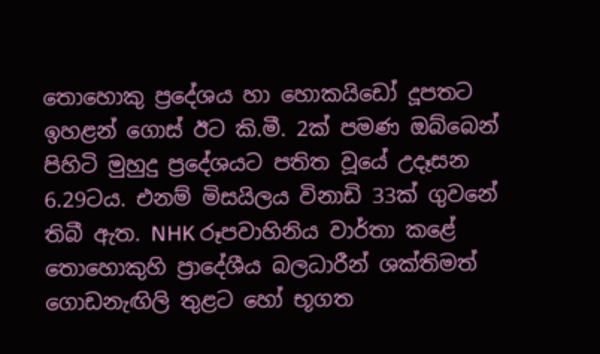තොහොකු ප්‍රදේශය හා හොකයිඩෝ දූපතට ඉහළන් ගොස් ඊට කි.මී. 2ක් පමණ ඔබ්බෙන් පිහිටි මුහුදු ප්‍රදේශයට පතිත වූයේ උදෑසන 6.29ටය. එනම් මිසයිලය විනාඩි 33ක් ගුවනේ තිබී ඇත. NHK රූපවාහිනිය වාර්තා කළේ තොහොකුහි ප්‍රාදේශීය බලධාරීන් ශක්තිමත් ගොඩනැඟිලි තුළට හෝ භූගත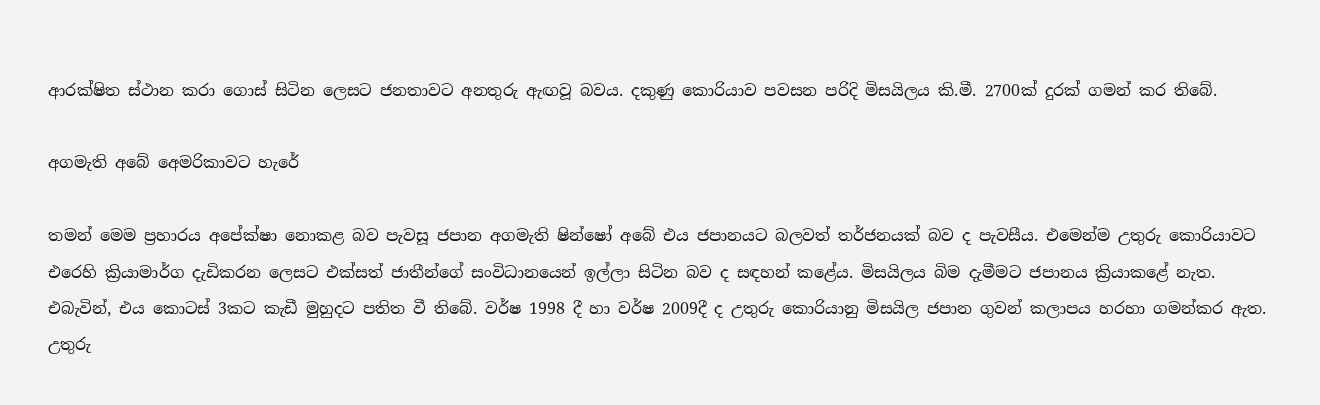ආරක්ෂිත ස්ථාන කරා ගොස් සිටින ලෙසට ජනතාවට අනතුරු ඇඟවූ බවය. දකුණු කොරියාව පවසන පරිදි මිසයිලය කි.මී. 2700ක් දුරක් ගමන් කර තිබේ.

අගමැති අබේ අ‍ෙමරිකාවට හැරේ

තමන් මෙම ප්‍රහාරය අපේක්ෂා නොකළ බව පැවසූ ජපාන අගමැති ෂින්ෂෝ අබේ එය ජපානයට බලවත් තර්ජනයක් බව ද පැවසීය. එමෙන්ම උතුරු කොරියාවට එරෙහි ක්‍රියාමාර්ග දැඩිකරන ලෙසට එක්සත් ජාතීන්ගේ සංවිධානයෙන් ඉල්ලා සිටින බව ද සඳහන් කළේය. මිසයිලය බිම දැමීමට ජපානය ක්‍රියාකළේ නැත. එබැවින්, එය කොටස් 3කට කැඩී මුහුදට පතිත වී තිබේ. වර්ෂ 1998 දී හා වර්ෂ 2009දී ද උතුරු කොරියානු මිසයිල ජපාන ගුවන් කලාපය හරහා ගමන්කර ඇත. උතුරු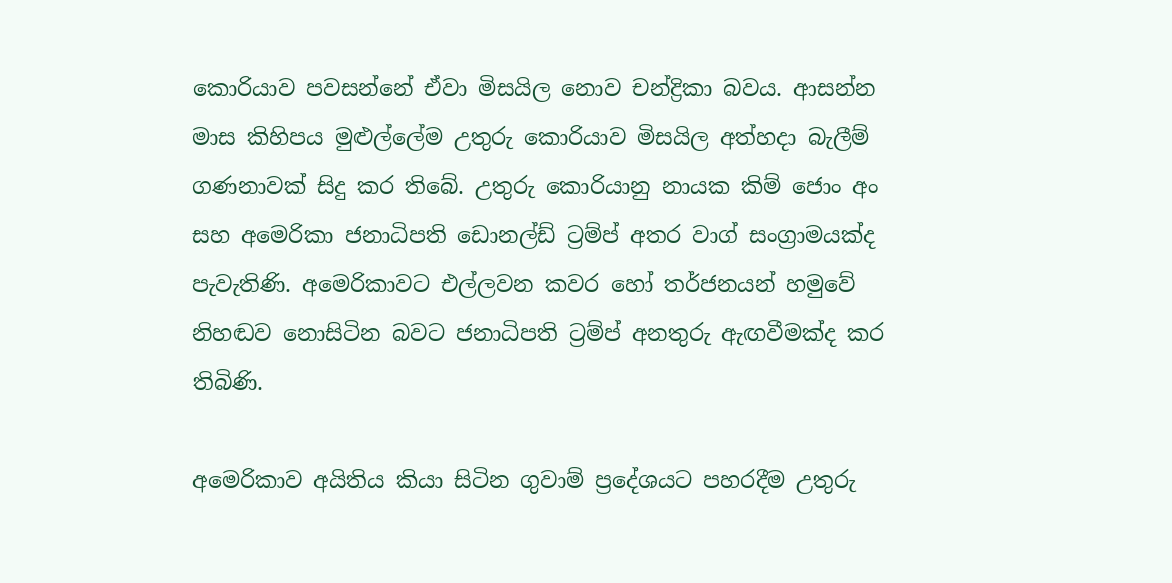කොරියාව පවසන්නේ ඒවා මිසයිල නොව චන්ද්‍රිකා බවය. ආසන්න මාස කිහිපය මුළුල්ලේම උතුරු කොරියාව මිසයිල අත්හදා බැලීම් ගණනාවක් සිදු කර තිබේ. උතුරු කොරියානු නායක කිම් ජොං අං සහ අමෙරිකා ජනාධිපති ඩොනල්ඩ් ට්‍රම්ප් අතර වාග් සංග්‍රාමයක්ද පැවැතිණි. අමෙරිකාවට එල්ලවන කවර හෝ තර්ජනයන් හමුවේ නිහඬව නොසිටින බවට ජනාධිපති ට්‍රම්ප් අනතුරු ඇඟවීමක්ද කර තිබිණි.

අමෙරිකාව අයිතිය කියා සිටින ගුවාම් ප්‍රදේශයට පහරදීම උතුරු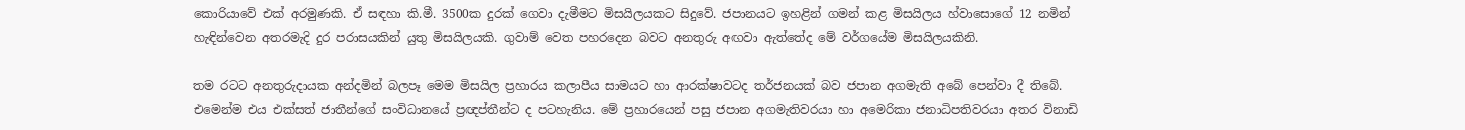කොරියාවේ එක් අරමුණකි. ඒ සඳහා කි.මී. 3500ක දුරක් ගෙවා දැමීමට මිසයිලයකට සිදුවේ. ජපානයට ඉහළින් ගමන් කළ මිසයිලය හ්වාසොගේ 12 නමින් හැඳින්වෙන අතරමැදි දුර පරාසයකින් යුතු මිසයිලයකි. ගුවාම් වෙත පහරදෙන බවට අනතුරු අඟවා ඇත්තේද මේ වර්ගයේම මිසයිලයකිනි.

තම රටට අනතුරුදායක අන්දමින් බලපෑ මෙම මිසයිල ප්‍රහාරය කලාපීය සාමයට හා ආරක්ෂාවටද තර්ජනයක් බව ජපාන අගමැති අබේ පෙන්වා දී තිබේ. එමෙන්ම එය එක්සත් ජාතීන්ගේ සංවිධානයේ ප්‍රඥප්තීන්ට ද පටහැනිය. මේ ප්‍රහාරයෙන් පසු ජපාන අගමැතිවරයා හා අමෙරිකා ජනාධිපතිවරයා අතර විනාඩි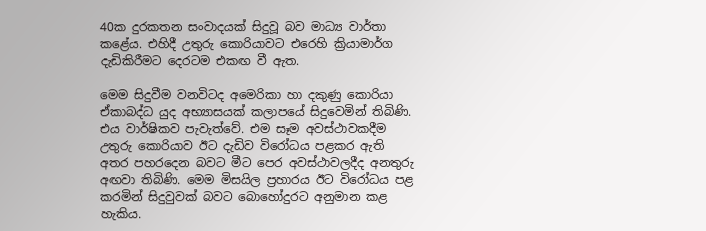40ක දුරකතන සංවාදයක් සිදුවූ බව මාධ්‍ය වාර්තා කළේය. එහිදී උතුරු කොරියාවට එරෙහි ක්‍රියාමාර්ග දැඩිකිරීමට දෙරටම එකඟ වී ඇත.

මෙම සිදුවීම වනවිටද අමෙරිකා හා දකුණු කොරියා ඒකාබද්ධ යුද අභ්‍යාසයක් කලාපයේ සිදුවෙමින් තිබිණි. එය වාර්ෂිකව පැවැත්වේ. එම සෑම අවස්ථාවකදීම උතුරු කොරියාව ඊට දැඩිව විරෝධය පළකර ඇති අතර පහරදෙන බවට මීට පෙර අවස්ථාවලදීද අනතුරු අඟවා තිබිණි. මෙම මිසයිල ප්‍රහාරය ඊට විරෝධය පළ කරමින් සිදුවුවක් බවට බොහෝදුරට අනුමාන කළ හැකිය.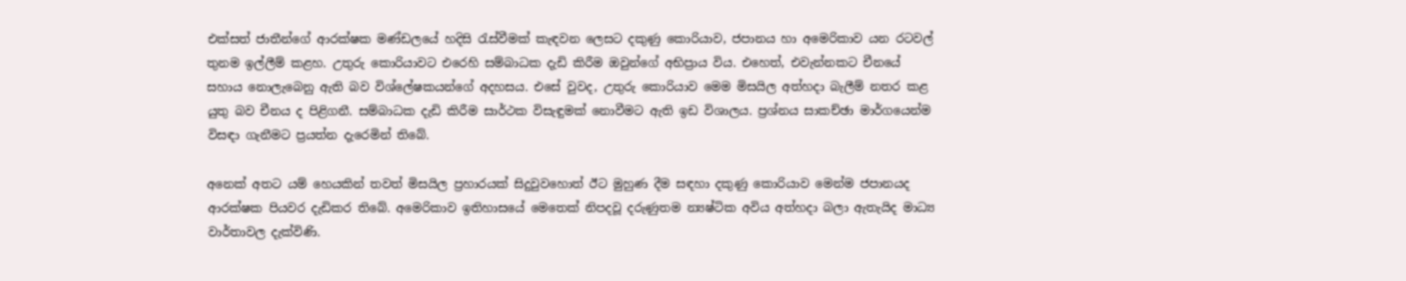එක්සත් ජාතීන්ගේ ආරක්ෂක මණ්ඩලයේ හදිසි රැස්වීමක් කැඳවන ලෙසට දකුණු කොරියාව, ජපානය හා අමෙරිකාව යන රටවල් තුනම ඉල්ලීම් කළහ. උතුරු කොරියාවට එරෙහි සම්බාධක දැඩි කිරීම ඔවුන්ගේ අභිප්‍රාය විය. එහෙත්, එවැන්නකට චීනයේ සහාය නොලැබෙනු ඇති බව විශ්ලේෂකයන්ගේ අදහසය. එසේ වුවද, උතුරු කොරියාව මෙම මිසයිල අත්හදා බැලීම් නතර කළ යුතු බව චීනය ද පිළිගනී. සම්බාධක දැඩි කිරීම සාර්ථක විසැඳුමක් නොවීමට ඇති ඉඩ විශාලය. ප්‍රශ්නය සාකච්ඡා මාර්ගයෙන්ම විසඳා ගැනීමට ප්‍රයත්න දැරෙමින් තිබේ.

අනෙක් අතට යම් හෙයකින් තවත් මිසයිල ප්‍රහාරයක් සිදුවුවහොත් ඊට මුහුණ දීම සඳහා දකුණු කොරියාව මෙන්ම ජපානයද ආරක්ෂක පියවර දැඩිකර තිබේ. අමෙරිකාව ඉතිහාසයේ මෙතෙක් නිපදවූ දරුණුතම න්‍යෂ්ටික අවිය අත්හදා බලා ඇතැයිද මාධ්‍ය වාර්තාවල දැක්විණි.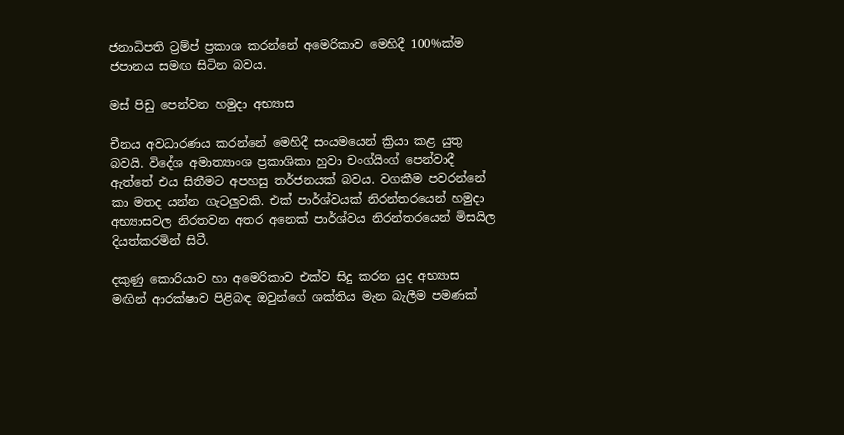ජනාධිපති ට්‍රම්ප් ප්‍රකාශ කරන්නේ අමෙරිකාව මෙහිදී 100%ක්ම ජපානය සමඟ සිටින බවය.

මස් පිඩු පෙන්වන හමුදා අභ්‍යාස

චීනය අවධාරණය කරන්නේ මෙහිදී සංයමයෙන් ක්‍රියා කළ යුතු බවයි. විදේශ අමාත්‍යාංශ ප්‍රකාශිකා හුවා චංග්යිංග් පෙන්වාදී ඇත්තේ එය සිතීමට අපහසු තර්ජනයක් බවය. වගකීම පවරන්නේ කා මතද යන්න ගැටලුවකි. එක් පාර්ශ්වයක් නිරන්තරයෙන් හමුදා අභ්‍යාසවල නිරතවන අතර අනෙක් පාර්ශ්වය නිරන්තරයෙන් මිසයිල දියත්කරමින් සිටී.

දකුණු කොරියාව හා අමෙරිකාව එක්ව සිදු කරන යුද අභ්‍යාස මඟින් ආරක්ෂාව පිළිබඳ ඔවුන්ගේ ශක්තිය මැන බැලීම පමණක්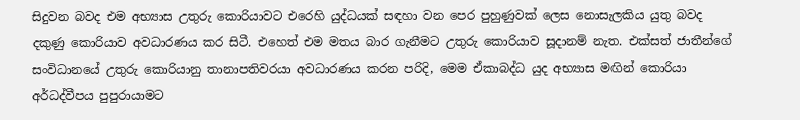සිදුවන බවද එම අභ්‍යාස උතුරු කොරියාවට එරෙහි යුද්ධයක් සඳහා වන පෙර පුහුණුවක් ලෙස නොසැලකිය යුතු බවද දකුණු කොරියාව අවධාරණය කර සිටී. එහෙත් එම මතය බාර ගැනීමට උතුරු කොරියාව සූදානම් නැත. එක්සත් ජාතීන්ගේ සංවිධානයේ උතුරු කොරියානු තානාපතිවරයා අවධාරණය කරන පරිදි, මෙම ඒකාබද්ධ යුද අභ්‍යාස මඟින් කොරියා අර්ධද්වීපය පුපුරායාමට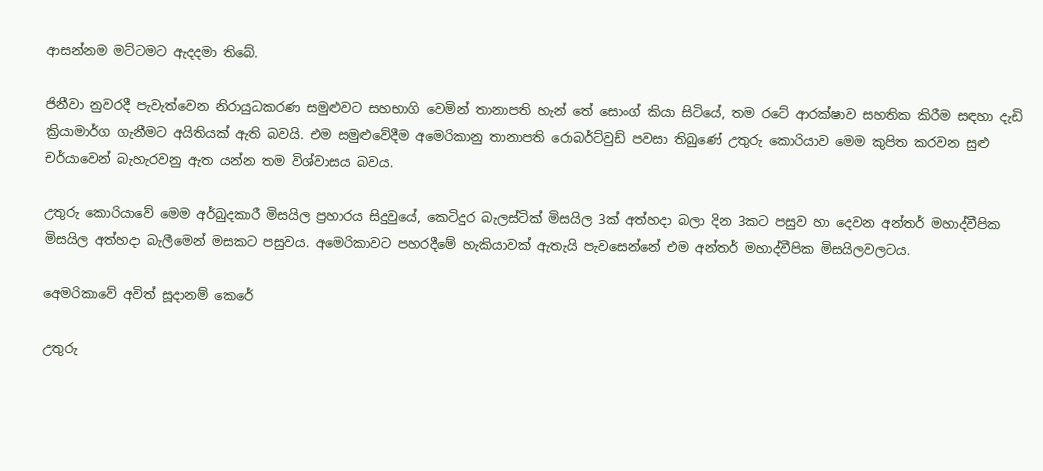ආසන්නම මට්ටමට ඇදදමා තිබේ.

ජිනීවා නුවරදී පැවැත්වෙන නිරායුධකරණ සමුළුවට සහභාගි වෙමින් තානාපති හැන් තේ සොංග් කියා සිටියේ, තම රටේ ආරක්ෂාව සහතික කිරීම සඳහා දැඩි ක්‍රියාමාර්ග ගැනීමට අයිතියක් ඇති බවයි. එම සමුළුවේදීම අමෙරිකානු තානාපති රොබර්ට්වුඩ් පවසා තිබුණේ උතුරු කොරියාව මෙම කුපිත කරවන සුළු චර්යාවෙන් බැහැරවනු ඇත යන්න තම විශ්වාසය බවය.

උතුරු කොරියාවේ මෙම අර්බුදකාරී මිසයිල ප්‍රහාරය සිදුවුයේ, කෙටිදුර බැලස්ටික් මිසයිල 3ක් අත්හදා බලා දින 3කට පසුව හා දෙවන අන්තර් මහාද්වීපික මිසයිල අත්හදා බැලීමෙන් මසකට පසුවය. අමෙරිකාවට පහරදීමේ හැකියාවක් ඇතැයි පැවසෙන්නේ එම අන්තර් මහාද්වීපික මිසයිලවලටය.

අ‍ෙමරිකාවේ අවිත් සූදානම් කෙරේ

උතුරු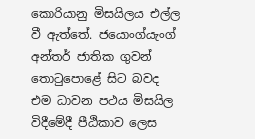කොරියානු මිසයිලය එල්ල වී ඇත්තේ. ජයොංග්යැංග් අන්තර් ජාතික ගුවන් තොටුපොළේ සිට බවද එම ධාවන පථය මිසයිල විදීමේදී පී‍ඨිකාව ලෙස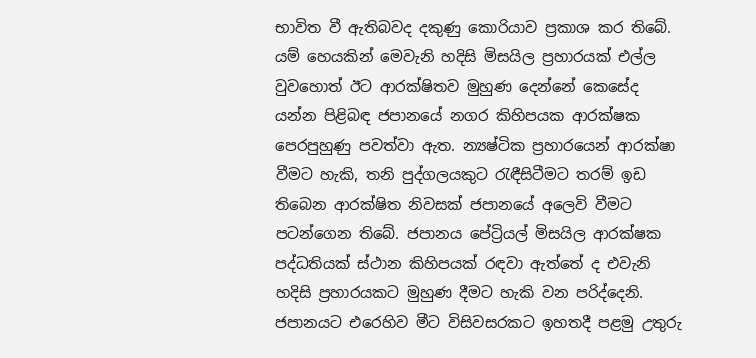භාවිත වී ඇතිබවද දකුණු කොරියාව ප්‍රකාශ කර තිබේ. යම් හෙයකින් මෙවැනි හදිසි මිසයිල ප්‍රහාරයක් එල්ල වුවහොත් ඊට ආරක්ෂිතව මුහුණ දෙන්නේ කෙසේද යන්න පිළිබඳ ජපානයේ නගර කිහිපයක ආරක්ෂක පෙරපුහුණු පවත්වා ඇත. න්‍යෂ්ටික ප්‍රහාරයෙන් ආරක්ෂා වීමට හැකි, තනි පුද්ගලයකුට රැඳීසිටීමට තරම් ඉඩ තිබෙන ආරක්ෂිත නිවසක් ජපානයේ අලෙවි වීමට පටන්ගෙන තිබේ. ජපානය පේට්‍රියල් මිසයිල ආරක්ෂක පද්ධතියක් ස්ථාන කිහිපයක් රඳවා ඇත්තේ ද එවැනි හදිසි ප්‍රහාරයකට මුහුණ දීමට හැකි වන පරිද්දෙනි. ජපානයට එරෙහිව මීට විසිවසරකට ඉහතදී පළමු උතුරු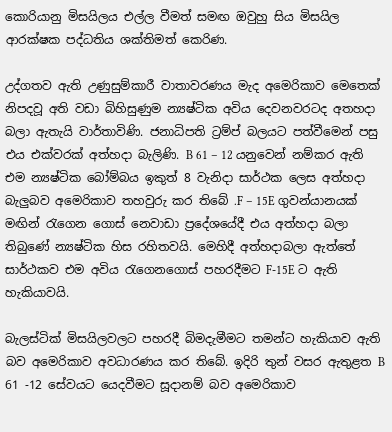කොරියානු මිසයිලය එල්ල වීමත් සමඟ ඔවුහු සිය මිසයිල ආරක්ෂක පද්ධතිය ශක්තිමත් කෙරිණ.

උද්ගතව ඇති උණුසුම්කාරී වාතාවරණය මැද අමෙරිකාව මෙතෙක් නිපදවූ අති වඩා බිහිසුණුම න්‍යෂ්ටික අවිය දෙවනවරටද අතහදා බලා ඇතැයි වාර්තාවිණි. ජනාධිපති ට්‍රම්ප් බලයට පත්වීමෙන් පසු එය එක්වරක් අත්හදා බැලිණි. B 61 – 12 යනුවෙන් නම්කර ඇති එම න්‍යෂ්ටික බෝම්බය ඉකුත් 8 වැනිදා සාර්ථක ලෙස අත්හදා බැලුබව අමෙරිකාව තහවුරු කර තිබේ .F – 15E ගුවන්යානයක් මඟින් රැගෙන ගොස් නෙවාඩා ප්‍රදේශයේදී එය අත්හදා බලා තිබුණේ න්‍යෂ්ටික හිස රහිතවයි. මෙහිදී අත්හදාබලා ඇත්තේ සාර්ථකව එම අවිය රැගෙනගොස් පහරදීමට F-15E ට ඇති හැකියාවයි.

බැලස්ටික් මිසයිලවලට පහරදී බිමදැමීමට තමන්ට හැකියාව ඇති බව අමෙරිකාව අවධාරණය කර තිබේ. ඉදිරි තුන් වසර ඇතුළත B 61 -12 සේවයට යෙදවීමට සූදානම් බව අමෙරිකාව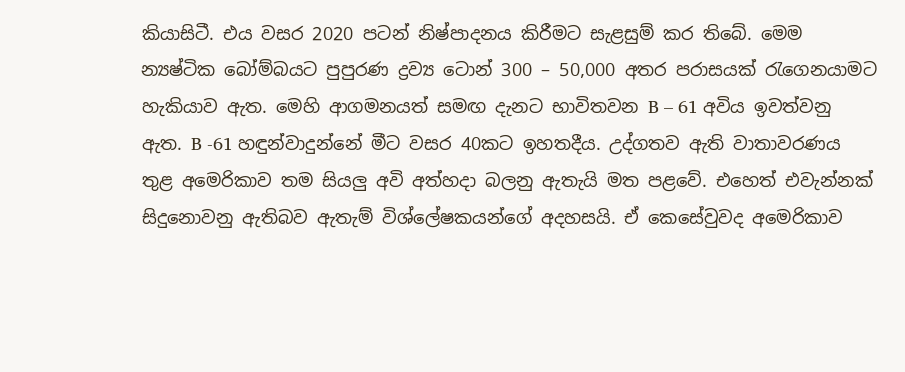කියාසිටී. එය වසර 2020 පටන් නිෂ්පාදනය කිරීමට සැළසුම් කර තිබේ. මෙම න්‍යෂ්ටික බෝම්බයට පුපුරණ ද්‍රව්‍ය ටොන් 300 – 50,000 අතර පරාසයක් රැගෙනයාමට හැකියාව ඇත. මෙහි ආගමනයත් සමඟ දැනට භාවිතවන B – 61 අවිය ඉවත්වනු ඇත. B -61 හඳුන්වාදුන්නේ මීට වසර 40කට ඉහතදීය. උද්ගතව ඇති වාතාවරණය තුළ අමෙරිකාව තම සියලු අවි අත්හදා බලනු ඇතැයි මත පළවේ. එහෙත් එවැන්නක් සිදුනොවනු ඇතිබව ඇතැම් විශ්ලේෂකයන්ගේ අදහසයි. ඒ කෙසේවුවද අමෙරිකාව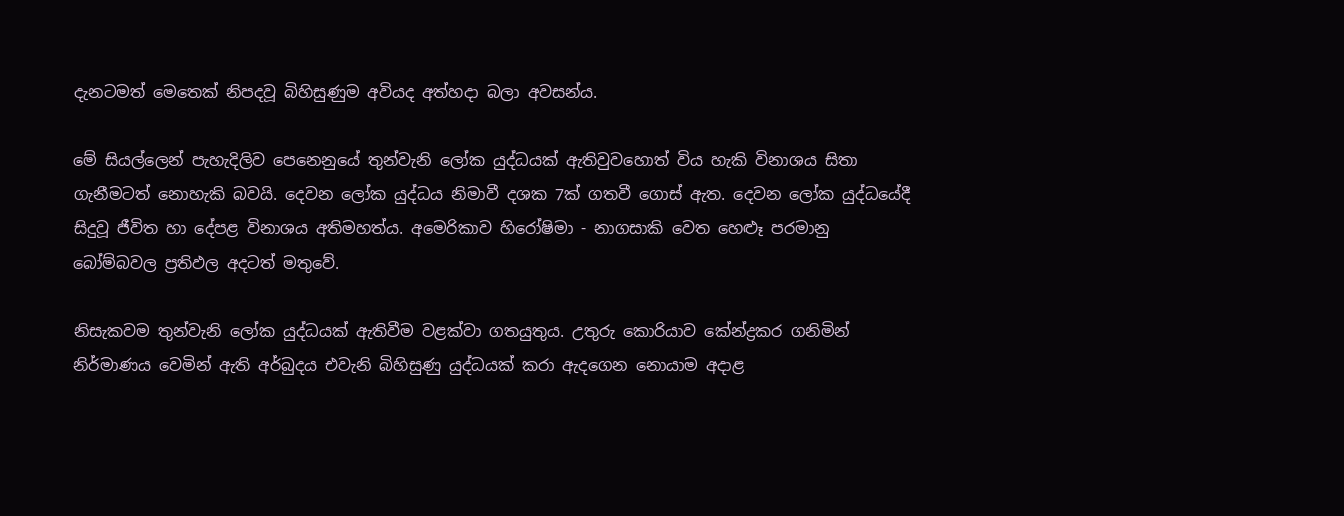දැනටමත් මෙතෙක් නිපදවූ බිහිසුණුම අවියද අත්හදා බලා අවසන්ය.

මේ සියල්ලෙන් පැහැදිලිව පෙනෙනුයේ තුන්වැනි ලෝක යුද්ධයක් ඇතිවුවහොත් විය හැකි විනාශය සිතා ගැනීමටත් නොහැකි බවයි. දෙවන ලෝක යුද්ධය නිමාවී දශක 7ක් ගතවී ගොස් ඇත. දෙවන ලෝක යුද්ධයේදී සිදුවූ ජීවිත හා දේපළ විනාශය අතිමහත්ය. අමෙරිකාව හිරෝෂිමා - නාගසාකි වෙත හෙළූ පරමානු බෝම්බවල ප්‍රතිඵල අදටත් මතුවේ.

නිසැකවම තුන්වැනි ලෝක යුද්ධයක් ඇතිවීම වළක්වා ගතයුතුය. උතුරු කොරියාව කේන්ද්‍රකර ගනිමින් නිර්මාණය වෙමින් ඇති අර්බුදය එවැනි බිහිසුණු යුද්ධයක් කරා ඇදගෙන නොයාම අදාළ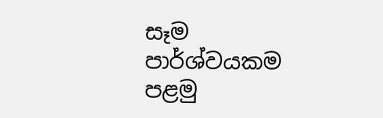සෑම පාර්ශ්වයකම පළමු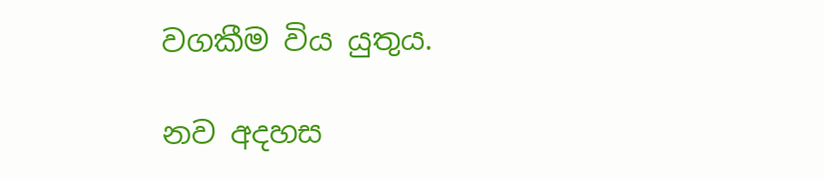වගකීම විය යුතුය.

නව අදහස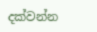දක්වන්න